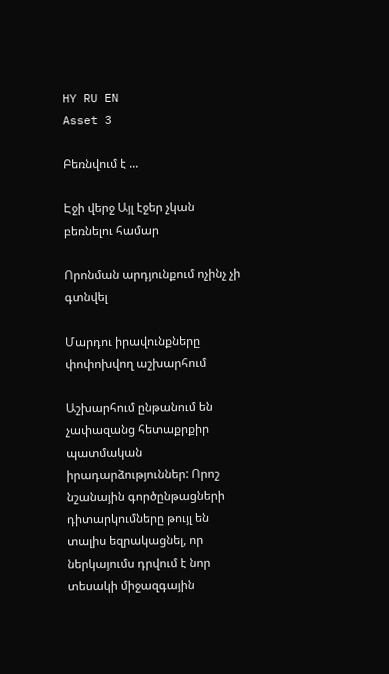HY RU EN
Asset 3

Բեռնվում է ...

Էջի վերջ Այլ էջեր չկան բեռնելու համար

Որոնման արդյունքում ոչինչ չի գտնվել

Մարդու իրավունքները փոփոխվող աշխարհում

Աշխարհում ընթանում են չափազանց հետաքրքիր պատմական իրադարձություններ: Որոշ նշանային գործընթացների դիտարկումները թույլ են տալիս եզրակացնել, որ ներկայումս դրվում է նոր տեսակի միջազգային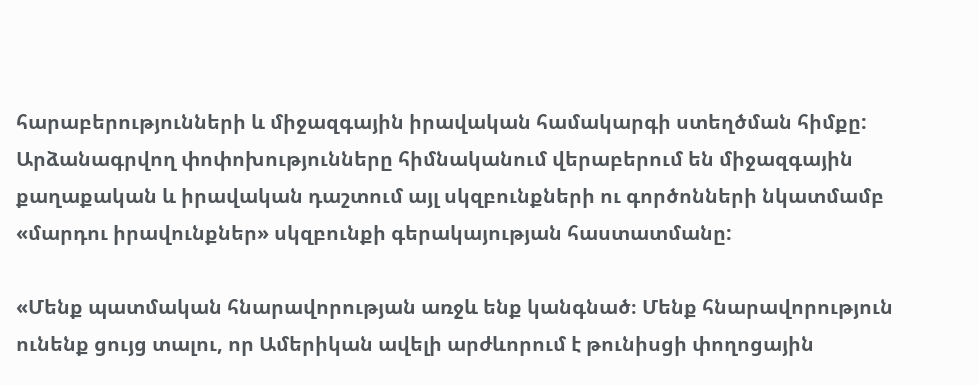հարաբերությունների և միջազգային իրավական համակարգի ստեղծման հիմքը: Արձանագրվող փոփոխությունները հիմնականում վերաբերում են միջազգային քաղաքական և իրավական դաշտում այլ սկզբունքների ու գործոնների նկատմամբ «մարդու իրավունքներ» սկզբունքի գերակայության հաստատմանը:

«Մենք պատմական հնարավորության առջև ենք կանգնած։ Մենք հնարավորություն ունենք ցույց տալու, որ Ամերիկան ավելի արժևորում է թունիսցի փողոցային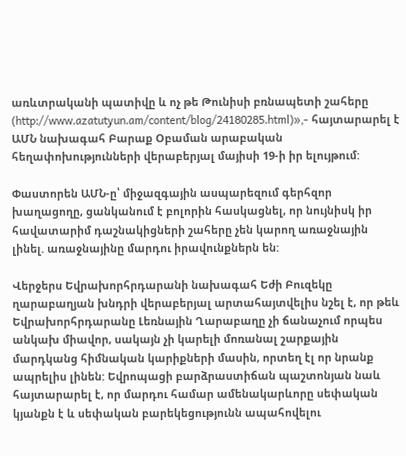առևտրականի պատիվը և ոչ թե Թունիսի բռնապետի շահերը (http://www.azatutyun.am/content/blog/24180285.html)»,- հայտարարել է ԱՄՆ նախագահ Բարաք Օբաման արաբական հեղափոխությունների վերաբերյալ մայիսի 19-ի իր ելույթում:

Փաստորեն ԱՄՆ-ը՝ միջազգային ասպարեզում գերհզոր խաղացողը, ցանկանում է բոլորին հասկացնել, որ նույնիսկ իր հավատարիմ դաշնակիցների շահերը չեն կարող առաջնային լինել. առաջնայինը մարդու իրավունքներն են:

Վերջերս Եվրախորհրդարանի նախագահ Եժի Բուզեկը ղարաբաղյան խնդրի վերաբերյալ արտահայտվելիս նշել է, որ թեև Եվրախորհրդարանը Լեռնային Ղարաբաղը չի ճանաչում որպես անկախ միավոր, սակայն չի կարելի մոռանալ շարքային մարդկանց հիմնական կարիքների մասին, որտեղ էլ որ նրանք ապրելիս լինեն: Եվրոպացի բարձրաստիճան պաշտոնյան նաև հայտարարել է, որ մարդու համար ամենակարևորը սեփական կյանքն է և սեփական բարեկեցությունն ապահովելու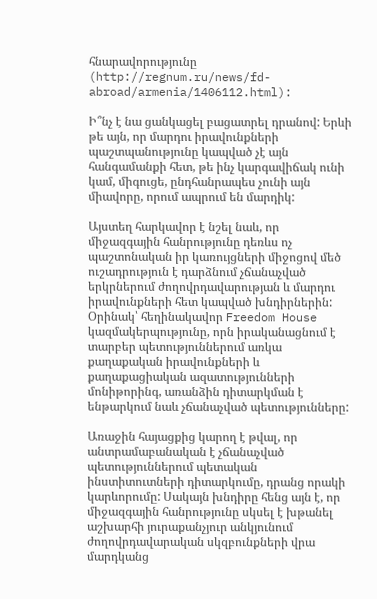հնարավորությունը (http://regnum.ru/news/fd-abroad/armenia/1406112.html):

Ի՞նչ է նա ցանկացել բացատրել դրանով: Երևի թե այն, որ մարդու իրավունքների պաշտպանությունը կապված չէ այն հանգամանքի հետ, թե ինչ կարգավիճակ ունի կամ, միգուցե, ընդհանրապես չունի այն միավորը, որում ապրում են մարդիկ:

Այստեղ հարկավոր է նշել նաև, որ միջազգային հանրությունը դեռևս ոչ պաշտոնական իր կառույցների միջոցով մեծ ուշադրություն է դարձնում չճանաչված երկրներում ժողովրդավարության և մարդու իրավունքների հետ կապված խնդիրներին: Օրինակ՝ հեղինակավոր Freedom House կազմակերպությունը, որն իրականացնում է տարբեր պետություններում առկա քաղաքական իրավունքների և քաղաքացիական ազատությունների մոնիթորինգ, առանձին դիտարկման է ենթարկում նաև չճանաչված պետությունները:

Առաջին հայացքից կարող է թվալ, որ անտրամաբանական է չճանաչված պետություններում պետական ինստիտուտների դիտարկումը, դրանց որակի կարևորումը: Սակայն խնդիրը հենց այն է, որ միջազգային հանրությունը սկսել է խթանել աշխարհի յուրաքանչյուր անկյունում ժողովրդավարական սկզբունքների վրա մարդկանց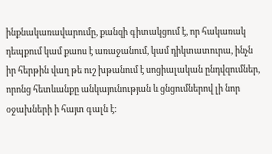ինքնակառավարումը, քանզի գիտակցում է, որ հակառակ դեպքում կամ քաոս է առաջանում, կամ դիկտատուրա, ինչն իր հերթին վաղ թե ուշ խթանում է սոցիալական ընդվզումներ, որոնց հետևանքը անկայունության և ցնցումներով լի նոր օջախների ի հայտ գալն է: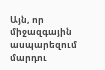Այն, որ միջազգային ասպարեզում մարդու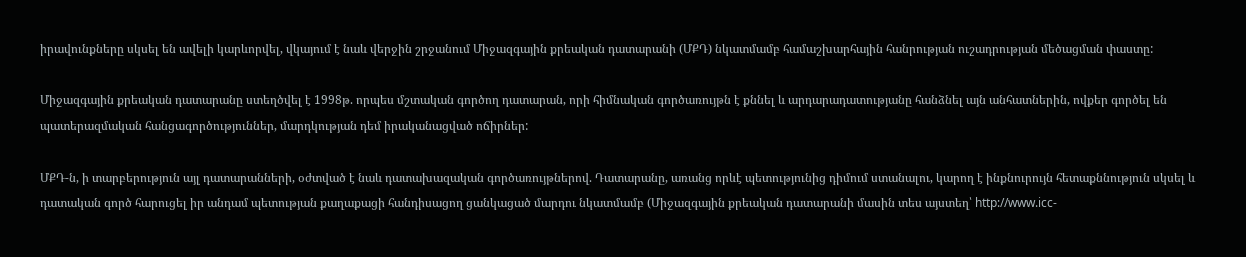իրավունքները սկսել են ավելի կարևորվել, վկայում է նաև վերջին շրջանում Միջազգային քրեական դատարանի (ՄՔԴ) նկատմամբ համաշխարհային հանրության ուշադրության մեծացման փաստը:

Միջազգային քրեական դատարանը ստեղծվել է 1998թ. որպես մշտական գործող դատարան, որի հիմնական գործառույթն է քննել և արդարադատությանը հանձնել այն անհատներին, ովքեր գործել են պատերազմական հանցագործություններ, մարդկության դեմ իրականացված ոճիրներ:

ՄՔԴ-ն, ի տարբերություն այլ դատարանների, օժտված է նաև դատախազական գործառույթներով. Դատարանը, առանց որևէ պետությունից դիմում ստանալու, կարող է ինքնուրույն հետաքննություն սկսել և դատական գործ հարուցել իր անդամ պետության քաղաքացի հանդիսացող ցանկացած մարդու նկատմամբ (Միջազգային քրեական դատարանի մասին տես այստեղ՝ http://www.icc-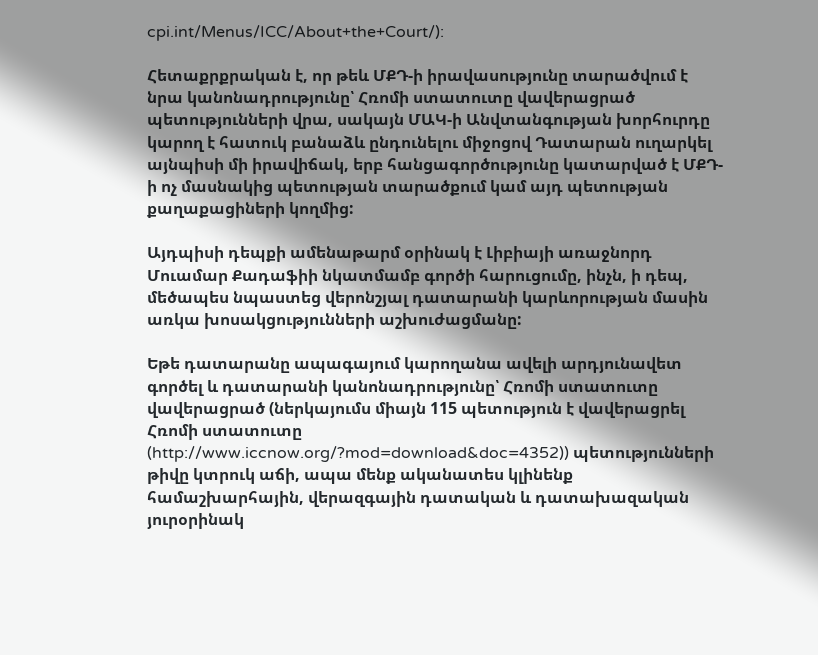cpi.int/Menus/ICC/About+the+Court/):

Հետաքրքրական է, որ թեև ՄՔԴ-ի իրավասությունը տարածվում է նրա կանոնադրությունը՝ Հռոմի ստատուտը վավերացրած պետությունների վրա, սակայն ՄԱԿ-ի Անվտանգության խորհուրդը կարող է հատուկ բանաձև ընդունելու միջոցով Դատարան ուղարկել այնպիսի մի իրավիճակ, երբ հանցագործությունը կատարված է ՄՔԴ-ի ոչ մասնակից պետության տարածքում կամ այդ պետության քաղաքացիների կողմից:

Այդպիսի դեպքի ամենաթարմ օրինակ է Լիբիայի առաջնորդ Մուամար Քադաֆիի նկատմամբ գործի հարուցումը, ինչն, ի դեպ, մեծապես նպաստեց վերոնշյալ դատարանի կարևորության մասին առկա խոսակցությունների աշխուժացմանը:

Եթե դատարանը ապագայում կարողանա ավելի արդյունավետ գործել և դատարանի կանոնադրությունը՝ Հռոմի ստատուտը վավերացրած (ներկայումս միայն 115 պետություն է վավերացրել Հռոմի ստատուտը (http://www.iccnow.org/?mod=download&doc=4352)) պետությունների թիվը կտրուկ աճի, ապա մենք ականատես կլինենք համաշխարհային, վերազգային դատական և դատախազական յուրօրինակ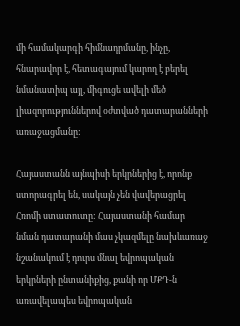մի համակարգի հիմնադրմանը, ինչը, հնարավոր է, հետագայում կարող է բերել նմանատիպ այլ, միգուցե ավելի մեծ լիազորություններով օժտված դատարանների առաջացմանը:

Հայաստանն այնպիսի երկրներից է, որոնք ստորագրել են, սակայն չեն վավերացրել Հռոմի ստատուտը: Հայաստանի համար նման դատարանի մաս չկազմելը նախևառաջ նշանակում է դուրս մնալ եվրոպական երկրների ընտանիքից, քանի որ ՄՔԴ-ն առավելապես եվրոպական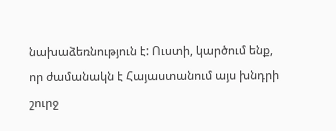նախաձեռնություն է: Ուստի, կարծում ենք, որ ժամանակն է Հայաստանում այս խնդրի շուրջ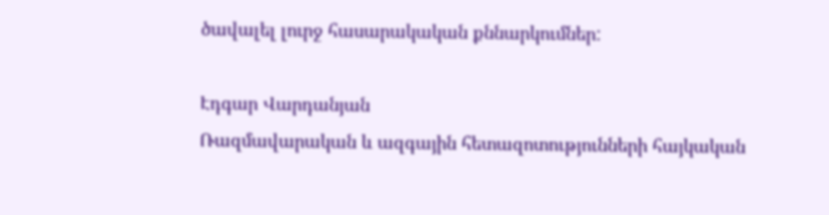ծավալել լուրջ հասարակական քննարկումներ:

Էդգար Վարդանյան
Ռազմավարական և ազգային հետազոտությունների հայկական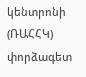կենտրոնի (ՌԱՀՀԿ) փորձագետ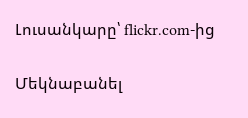Լուսանկարը՝ flickr.com-ից

Մեկնաբանել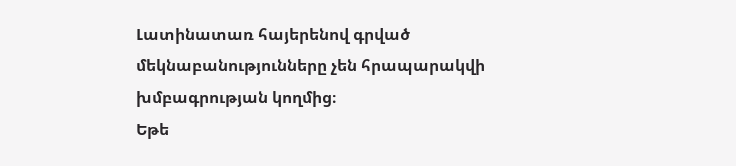Լատինատառ հայերենով գրված մեկնաբանությունները չեն հրապարակվի խմբագրության կողմից։
Եթե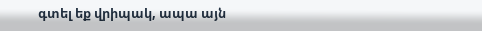գտել եք վրիպակ, ապա այն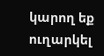կարող եք ուղարկել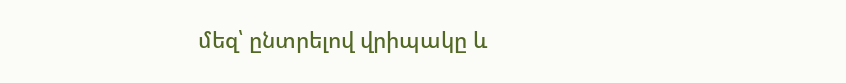մեզ՝ ընտրելով վրիպակը և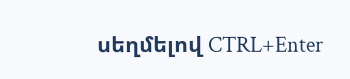սեղմելով CTRL+Enter